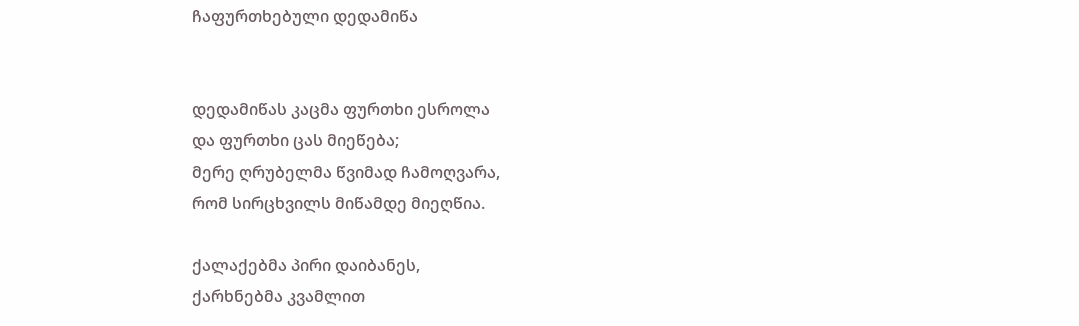ჩაფურთხებული დედამიწა


დედამიწას კაცმა ფურთხი ესროლა
და ფურთხი ცას მიეწება;
მერე ღრუბელმა წვიმად ჩამოღვარა,
რომ სირცხვილს მიწამდე მიეღწია.

ქალაქებმა პირი დაიბანეს,
ქარხნებმა კვამლით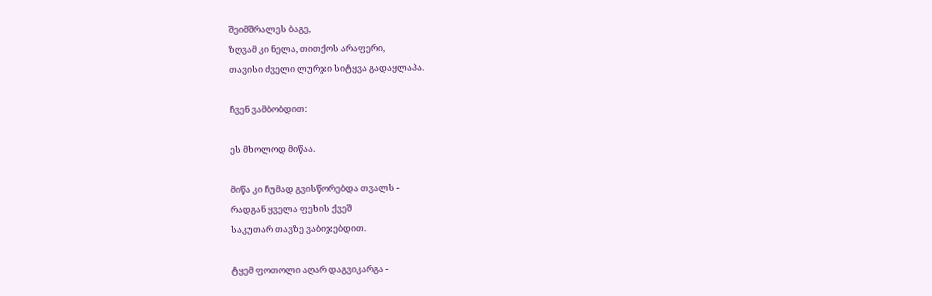შეიმშრალეს ბაგე,
ზღვამ კი ნელა, თითქოს არაფერი,
თავისი ძველი ლურჯი სიტყვა გადაყლაპა.

ჩვენ ვამბობდით:

ეს მხოლოდ მიწაა.

მიწა კი ჩუმად გვისწორებდა თვალს -
რადგან ყველა ფეხის ქვეშ
საკუთარ თავზე ვაბიჯებდით.

ტყემ ფოთოლი აღარ დაგვიკარგა -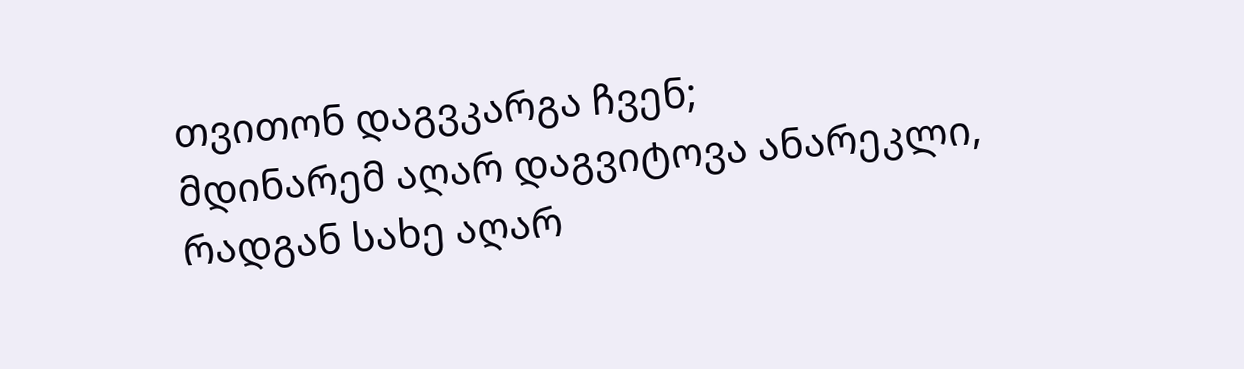თვითონ დაგვკარგა ჩვენ;
მდინარემ აღარ დაგვიტოვა ანარეკლი,
რადგან სახე აღარ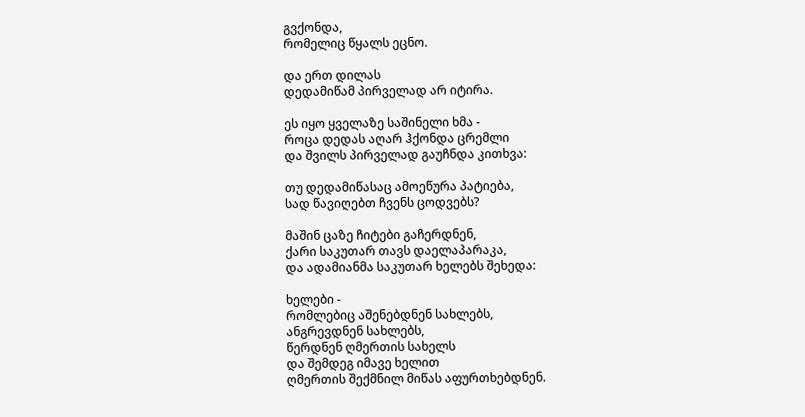გვქონდა,
რომელიც წყალს ეცნო.

და ერთ დილას
დედამიწამ პირველად არ იტირა.

ეს იყო ყველაზე საშინელი ხმა -
როცა დედას აღარ ჰქონდა ცრემლი
და შვილს პირველად გაუჩნდა კითხვა:

თუ დედამიწასაც ამოეწურა პატიება,
სად წავიღებთ ჩვენს ცოდვებს?

მაშინ ცაზე ჩიტები გაჩერდნენ,
ქარი საკუთარ თავს დაელაპარაკა,
და ადამიანმა საკუთარ ხელებს შეხედა:

ხელები -
რომლებიც აშენებდნენ სახლებს,
ანგრევდნენ სახლებს,
წერდნენ ღმერთის სახელს
და შემდეგ იმავე ხელით
ღმერთის შექმნილ მიწას აფურთხებდნენ.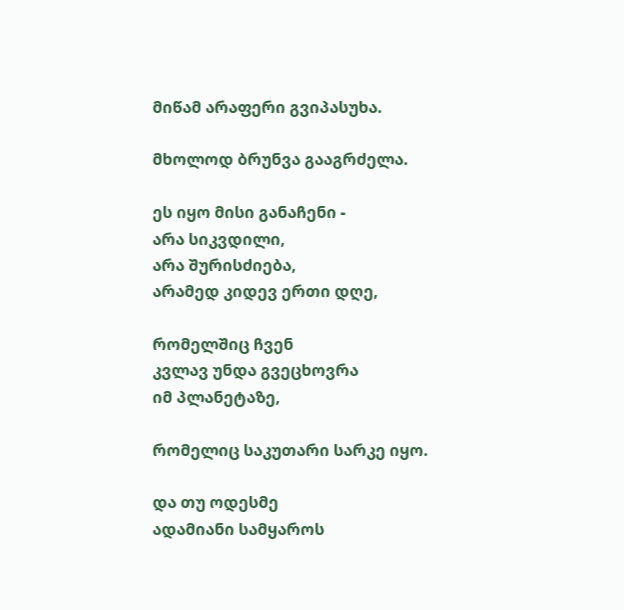მიწამ არაფერი გვიპასუხა.

მხოლოდ ბრუნვა გააგრძელა.

ეს იყო მისი განაჩენი -
არა სიკვდილი,
არა შურისძიება,
არამედ კიდევ ერთი დღე,

რომელშიც ჩვენ
კვლავ უნდა გვეცხოვრა
იმ პლანეტაზე,

რომელიც საკუთარი სარკე იყო.

და თუ ოდესმე
ადამიანი სამყაროს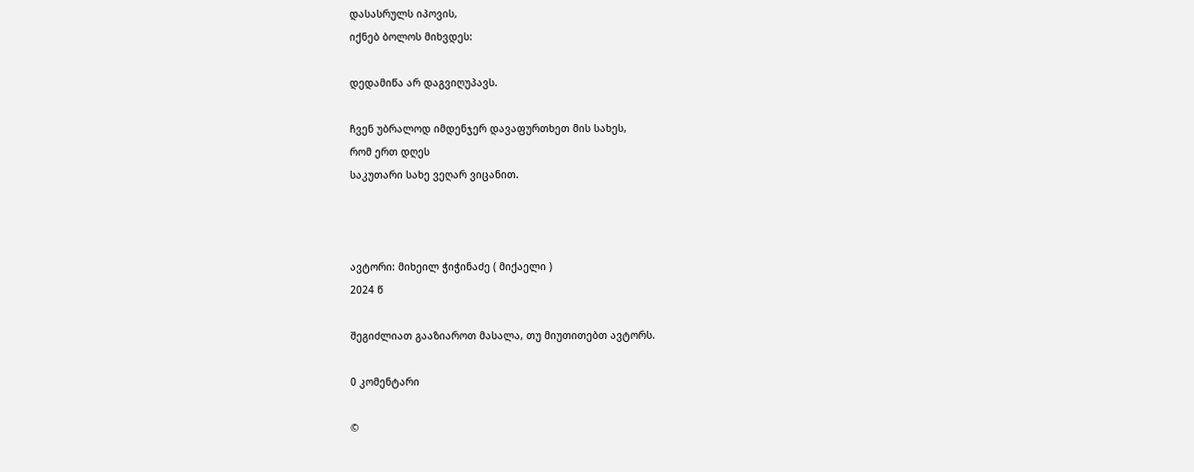დასასრულს იპოვის,
იქნებ ბოლოს მიხვდეს:

დედამიწა არ დაგვიღუპავს.

ჩვენ უბრალოდ იმდენჯერ დავაფურთხეთ მის სახეს,
რომ ერთ დღეს
საკუთარი სახე ვეღარ ვიცანით.



ავტორი: მიხეილ ჭიჭინაძე ( მიქაელი )
2024 წ

შეგიძლიათ გააზიაროთ მასალა, თუ მიუთითებთ ავტორს.

0 კომენტარი

©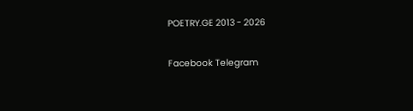POETRY.GE 2013 - 2026

Facebook Telegram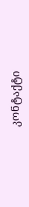კონტაქტი